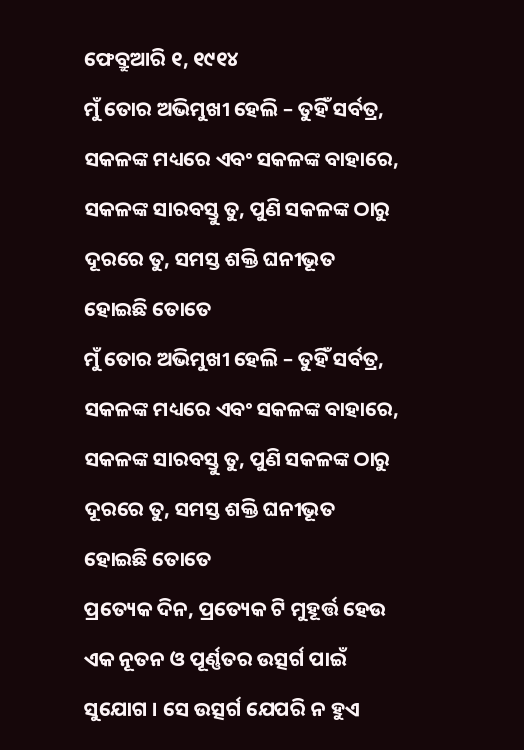ଫେବ୍ରୁଆରି ୧, ୧୯୧୪
ମୁଁ ତୋର ଅଭିମୁଖୀ ହେଲି – ତୁହିଁ ସର୍ବତ୍ର, ସକଳଙ୍କ ମଧ୍ୟରେ ଏବଂ ସକଳଙ୍କ ବାହାରେ, ସକଳଙ୍କ ସାରବସ୍ତୁ ତୁ, ପୁଣି ସକଳଙ୍କ ଠାରୁ ଦୂରରେ ତୁ, ସମସ୍ତ ଶକ୍ତି ଘନୀଭୂତ ହୋଇଛି ତୋତେ
ମୁଁ ତୋର ଅଭିମୁଖୀ ହେଲି – ତୁହିଁ ସର୍ବତ୍ର, ସକଳଙ୍କ ମଧ୍ୟରେ ଏବଂ ସକଳଙ୍କ ବାହାରେ, ସକଳଙ୍କ ସାରବସ୍ତୁ ତୁ, ପୁଣି ସକଳଙ୍କ ଠାରୁ ଦୂରରେ ତୁ, ସମସ୍ତ ଶକ୍ତି ଘନୀଭୂତ ହୋଇଛି ତୋତେ
ପ୍ରତ୍ୟେକ ଦିନ, ପ୍ରତ୍ୟେକ ଟି ମୁହୂର୍ତ୍ତ ହେଉ ଏକ ନୂତନ ଓ ପୂର୍ଣ୍ଣତର ଉତ୍ସର୍ଗ ପାଇଁ ସୁଯୋଗ । ସେ ଉତ୍ସର୍ଗ ଯେପରି ନ ହୁଏ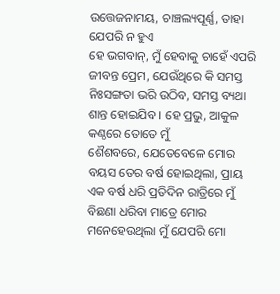ଉତ୍ତେଜନାମୟ, ଚାଞ୍ଚଲ୍ୟପୂର୍ଣ୍ଣ, ତାହା ଯେପରି ନ ହୁଏ
ହେ ଭଗବାନ୍, ମୁଁ ହେବାକୁ ଚାହେଁ ଏପରି ଜୀବନ୍ତ ପ୍ରେମ, ଯେଉଁଥିରେ କି ସମସ୍ତ ନିଃସଙ୍ଗତା ଭରି ଉଠିବ, ସମସ୍ତ ବ୍ୟଥା ଶାନ୍ତ ହୋଇଯିବ । ହେ ପ୍ରଭୁ, ଆକୁଳ କଣ୍ଠରେ ତୋତେ ମୁଁ
ଶୈଶବରେ, ଯେତେବେଳେ ମୋର ବୟସ ତେର ବର୍ଷ ହୋଇଥିଲା, ପ୍ରାୟ ଏକ ବର୍ଷ ଧରି ପ୍ରତିଦିନ ରାତ୍ରିରେ ମୁଁ ବିଛଣା ଧରିବା ମାତ୍ରେ ମୋର ମନେହେଉଥିଲା ମୁଁ ଯେପରି ମୋ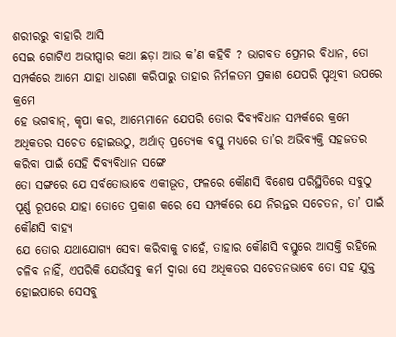ଶରୀରରୁ ବାହାରି ଆସି
ସେଇ ଗୋଟିଏ ଅଭୀପ୍ସାର କଥା ଛଡ଼ା ଆଉ କ’ଣ କହିବି ? ଭାଗବତ ପ୍ରେମର ବିଧାନ, ତୋ ସମ୍ପର୍କରେ ଆମେ ଯାହା ଧାରଣା କରିପାରୁ ତାହାର ନିର୍ମଳତମ ପ୍ରକାଶ ଯେପରି ପୃଥିବୀ ଉପରେ କ୍ରମେ
ହେ ଭଗବାନ୍, କୃପା କର, ଆମ୍ଭେମାନେ ଯେପରି ତୋର ଦିବ୍ୟବିଧାନ ସମ୍ପର୍କରେ କ୍ରମେ ଅଧିକତର ସଚେତ ହୋଇଉଠୁ, ଅର୍ଥାତ୍ ପ୍ରତ୍ୟେକ ବସ୍ତୁ ମଧ୍ୟରେ ତା’ର ଅଭିବ୍ୟକ୍ତି ସହଜତର କରିବା ପାଇଁ ସେହି ଦିବ୍ୟବିଧାନ ସଙ୍ଗେ
ତୋ ସଙ୍ଗରେ ଯେ ସର୍ବତୋଭାବେ ଏକୀଭୂତ, ଫଳରେ କୌଣସି ବିଶେଷ ପରିସ୍ଥିତିରେ ସବୁଠୁ ପୂର୍ଣ୍ଣ ରୂପରେ ଯାହା ତୋତେ ପ୍ରକାଶ କରେ ସେ ସମ୍ପର୍କରେ ଯେ ନିରନ୍ତର ସଚେତନ, ତା’ ପାଇଁ କୌଣସି ବାହ୍ୟ
ଯେ ତୋର ଯଥାଯୋଗ୍ୟ ସେବା କରିବାକୁ ଚାହେଁ, ତାହାର କୌଣସି ବସ୍ତୁରେ ଆସକ୍ତି ରହିଲେ ଚଳିବ ନାହିଁ, ଏପରିକି ଯେଉଁସବୁ କର୍ମ ଦ୍ଵାରା ସେ ଅଧିକତର ସଚେତନଭାବେ ତୋ ସହ ଯୁକ୍ତ ହୋଇପାରେ ସେସବୁ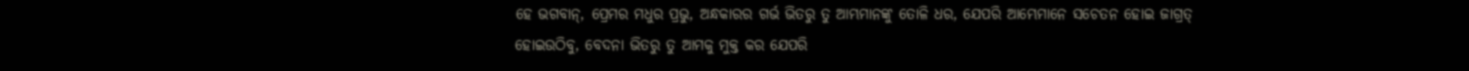ହେ ଭଗବାନ୍, ପ୍ରେମର ମଧୁର ପ୍ରଭୁ, ଅନ୍ଧକାରର ଗର୍ଭ ଭିତରୁ ତୁ ଆମ୍ଭମାନଙ୍କୁ ତୋଳି ଧର, ଯେପରି ଆମ୍ଭେମାନେ ସଚେତନ ହୋଇ ଜାଗ୍ରତ୍ ହୋଇଉଠିବୁ, ବେଦନା ଭିତରୁ ତୁ ଆମକୁ ମୁକ୍ତ କର ଯେପରି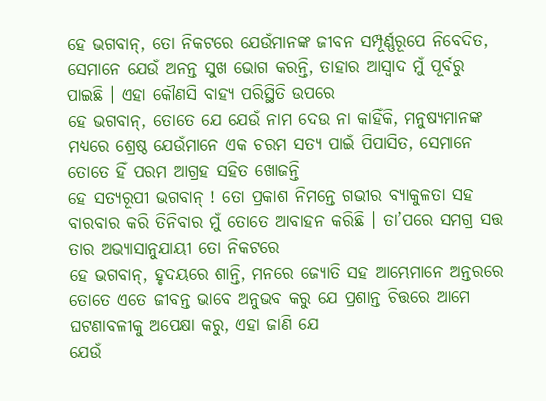ହେ ଭଗବାନ୍, ତୋ ନିକଟରେ ଯେଉଁମାନଙ୍କ ଜୀବନ ସମ୍ପୂର୍ଣ୍ଣରୂପେ ନିବେଦିତ, ସେମାନେ ଯେଉଁ ଅନନ୍ତ ସୁଖ ଭୋଗ କରନ୍ତି, ତାହାର ଆସ୍ୱାଦ ମୁଁ ପୂର୍ବରୁ ପାଇଛି । ଏହା କୌଣସି ବାହ୍ୟ ପରିସ୍ଥିତି ଉପରେ
ହେ ଭଗବାନ୍, ତୋତେ ଯେ ଯେଉଁ ନାମ ଦେଉ ନା କାହିଁକି, ମନୁଷ୍ୟମାନଙ୍କ ମଧ୍ୟରେ ଶ୍ରେଷ୍ଠ ଯେଉଁମାନେ ଏକ ଚରମ ସତ୍ୟ ପାଇଁ ପିପାସିତ, ସେମାନେ ତୋତେ ହିଁ ପରମ ଆଗ୍ରହ ସହିତ ଖୋଜନ୍ତି
ହେ ସତ୍ୟରୂପୀ ଭଗବାନ୍ ! ତୋ ପ୍ରକାଶ ନିମନ୍ତେ ଗଭୀର ବ୍ୟାକୁଳତା ସହ ବାରବାର କରି ତିନିବାର ମୁଁ ତୋତେ ଆବାହନ କରିଛି । ତା’ପରେ ସମଗ୍ର ସତ୍ତ ତାର ଅଭ୍ୟାସାନୁଯାୟୀ ତୋ ନିକଟରେ
ହେ ଭଗବାନ୍, ହୃଦୟରେ ଶାନ୍ତି, ମନରେ ଜ୍ୟୋତି ସହ ଆମ୍ଭେମାନେ ଅନ୍ତରରେ ତୋତେ ଏତେ ଜୀବନ୍ତ ଭାବେ ଅନୁଭବ କରୁ ଯେ ପ୍ରଶାନ୍ତ ଚିତ୍ତରେ ଆମେ ଘଟଣାବଳୀକୁ ଅପେକ୍ଷା କରୁ, ଏହା ଜାଣି ଯେ
ଯେଉଁ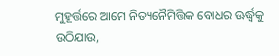ମୁହୂର୍ତ୍ତରେ ଆମେ ନିତ୍ୟନୈମିତ୍ତିକ ବୋଧର ଊର୍ଦ୍ଧ୍ୱକୁ ଉଠିଯାଉ,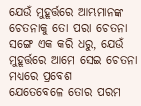ଯେଉଁ ମୁହୂର୍ତ୍ତରେ ଆମ୍ଭମାନଙ୍କ ଚେତନାକୁ ତୋ ପରା ଚେତନା ସଙ୍ଗେ ଏକ କରି ଧରୁ, ଯେଉଁ ମୁହୂର୍ତ୍ତରେ ଆମେ ସେଇ ଚେତନା ମଧ୍ୟରେ ପ୍ରବେଶ
ଯେତେବେଳେ ତୋର ପରମ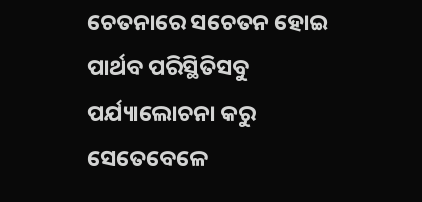ଚେତନାରେ ସଚେତନ ହୋଇ ପାର୍ଥବ ପରିସ୍ଥିତିସବୁ ପର୍ଯ୍ୟାଲୋଚନା କରୁ ସେତେବେଳେ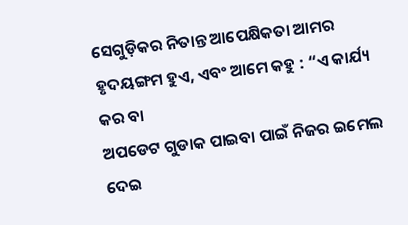ସେଗୁଡ଼ିକର ନିତାନ୍ତ ଆପେକ୍ଷିକତା ଆମର ହୃଦୟଙ୍ଗମ ହୁଏ, ଏବଂ ଆମେ କହୁ : “ଏ କାର୍ଯ୍ୟ କର ବା
ଅପଡେଟ ଗୁଡାକ ପାଇବା ପାଇଁ ନିଜର ଇମେଲ ଦେଇ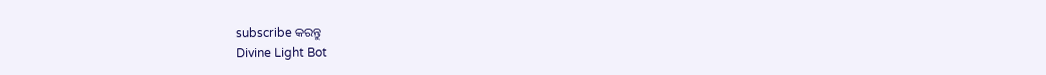subscribe କରନ୍ତୁ
Divine Light Bot